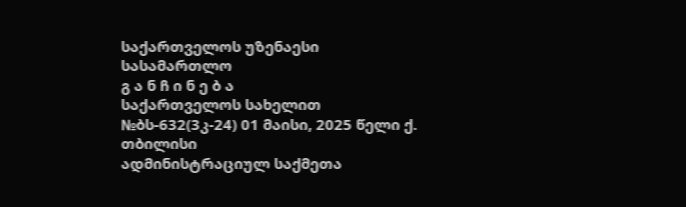საქართველოს უზენაესი სასამართლო
გ ა ნ ჩ ი ნ ე ბ ა
საქართველოს სახელით
№ბს-632(3კ-24) 01 მაისი, 2025 წელი ქ. თბილისი
ადმინისტრაციულ საქმეთა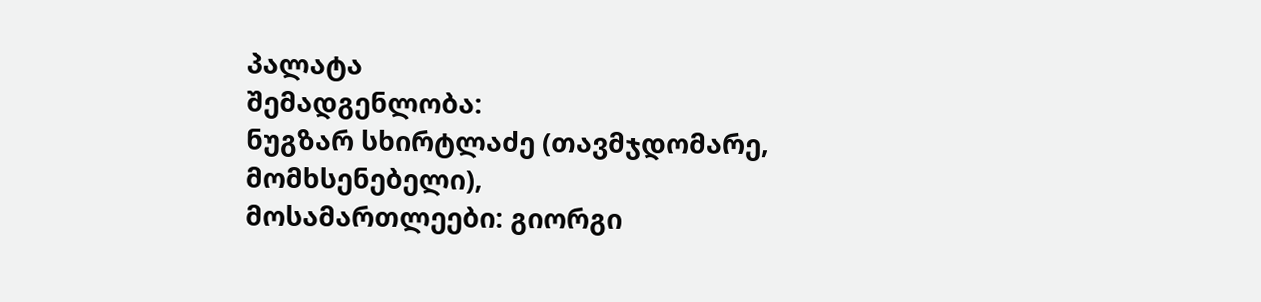პალატა
შემადგენლობა:
ნუგზარ სხირტლაძე (თავმჯდომარე, მომხსენებელი),
მოსამართლეები: გიორგი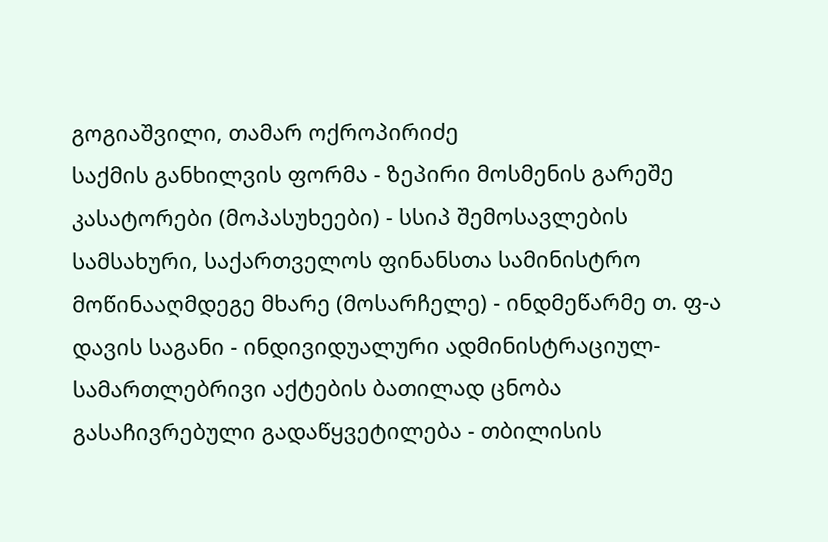გოგიაშვილი, თამარ ოქროპირიძე
საქმის განხილვის ფორმა - ზეპირი მოსმენის გარეშე
კასატორები (მოპასუხეები) - სსიპ შემოსავლების სამსახური, საქართველოს ფინანსთა სამინისტრო
მოწინააღმდეგე მხარე (მოსარჩელე) - ინდმეწარმე თ. ფ-ა
დავის საგანი - ინდივიდუალური ადმინისტრაციულ-სამართლებრივი აქტების ბათილად ცნობა
გასაჩივრებული გადაწყვეტილება - თბილისის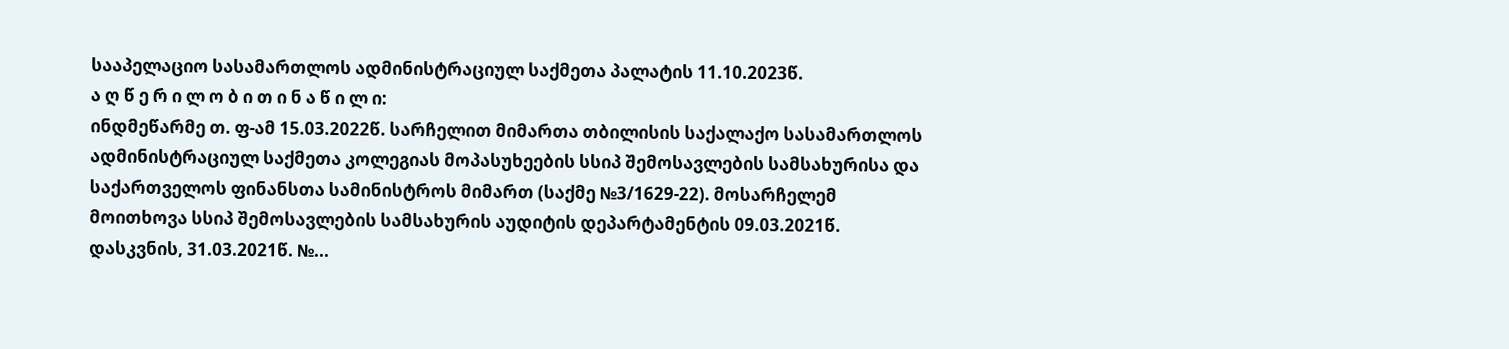სააპელაციო სასამართლოს ადმინისტრაციულ საქმეთა პალატის 11.10.2023წ.
ა ღ წ ე რ ი ლ ო ბ ი თ ი ნ ა წ ი ლ ი:
ინდმეწარმე თ. ფ-ამ 15.03.2022წ. სარჩელით მიმართა თბილისის საქალაქო სასამართლოს ადმინისტრაციულ საქმეთა კოლეგიას მოპასუხეების სსიპ შემოსავლების სამსახურისა და საქართველოს ფინანსთა სამინისტროს მიმართ (საქმე №3/1629-22). მოსარჩელემ მოითხოვა სსიპ შემოსავლების სამსახურის აუდიტის დეპარტამენტის 09.03.2021წ. დასკვნის, 31.03.2021წ. №...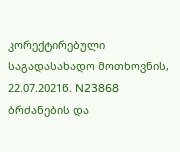კორექტირებული საგადასახადო მოთხოვნის, 22.07.2021წ. N23868 ბრძანების და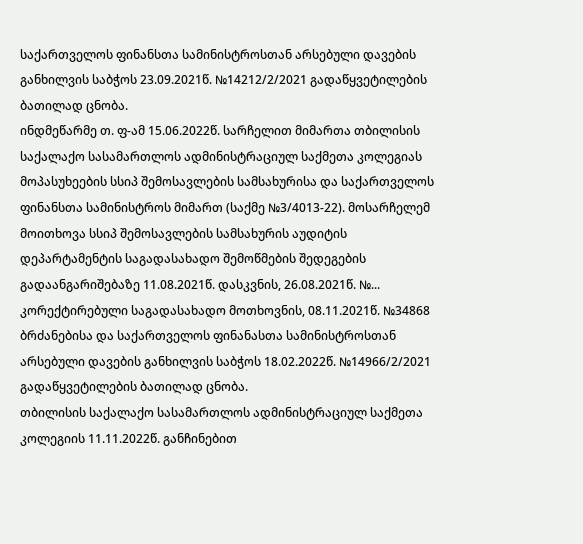საქართველოს ფინანსთა სამინისტროსთან არსებული დავების განხილვის საბჭოს 23.09.2021წ. №14212/2/2021 გადაწყვეტილების ბათილად ცნობა.
ინდმეწარმე თ. ფ-ამ 15.06.2022წ. სარჩელით მიმართა თბილისის საქალაქო სასამართლოს ადმინისტრაციულ საქმეთა კოლეგიას მოპასუხეების სსიპ შემოსავლების სამსახურისა და საქართველოს ფინანსთა სამინისტროს მიმართ (საქმე №3/4013-22). მოსარჩელემ მოითხოვა სსიპ შემოსავლების სამსახურის აუდიტის დეპარტამენტის საგადასახადო შემოწმების შედეგების გადაანგარიშებაზე 11.08.2021წ. დასკვნის, 26.08.2021წ. №... კორექტირებული საგადასახადო მოთხოვნის, 08.11.2021წ. №34868 ბრძანებისა და საქართველოს ფინანასთა სამინისტროსთან არსებული დავების განხილვის საბჭოს 18.02.2022წ. №14966/2/2021 გადაწყვეტილების ბათილად ცნობა.
თბილისის საქალაქო სასამართლოს ადმინისტრაციულ საქმეთა კოლეგიის 11.11.2022წ. განჩინებით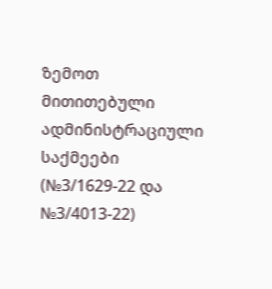ზემოთ მითითებული ადმინისტრაციული საქმეები (№3/1629-22 და №3/4013-22)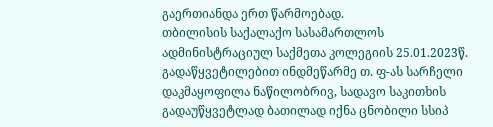გაერთიანდა ერთ წარმოებად.
თბილისის საქალაქო სასამართლოს ადმინისტრაციულ საქმეთა კოლეგიის 25.01.2023წ. გადაწყვეტილებით ინდმეწარმე თ. ფ-ას სარჩელი დაკმაყოფილა ნაწილობრივ, სადავო საკითხის გადაუწყვეტლად ბათილად იქნა ცნობილი სსიპ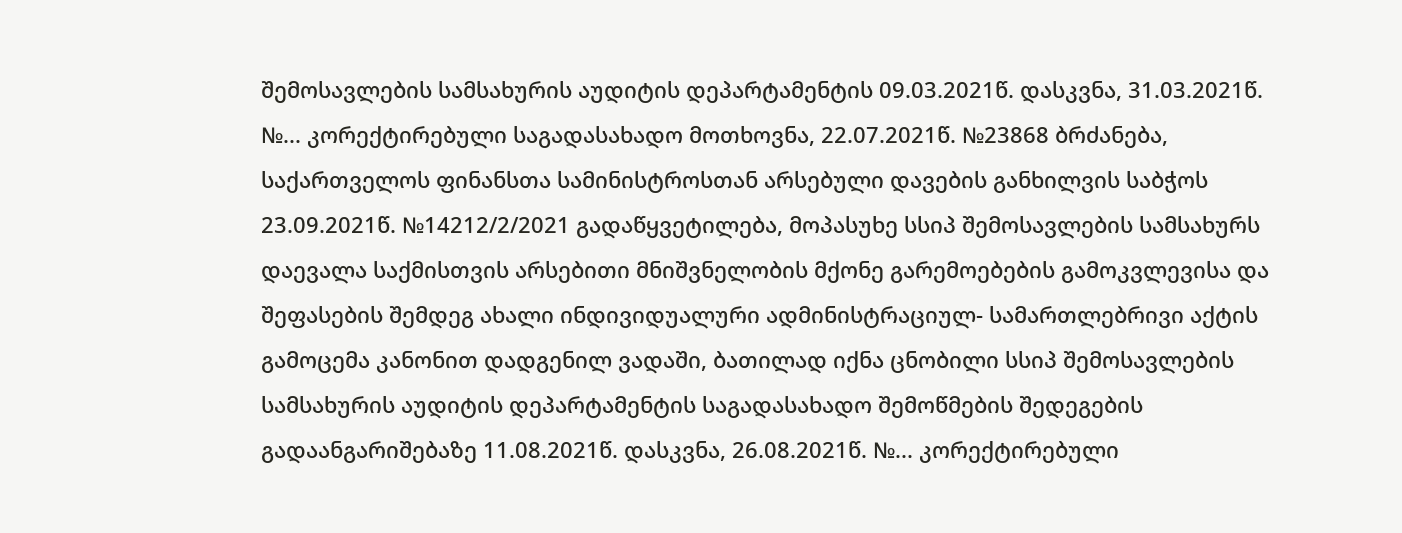შემოსავლების სამსახურის აუდიტის დეპარტამენტის 09.03.2021წ. დასკვნა, 31.03.2021წ. №... კორექტირებული საგადასახადო მოთხოვნა, 22.07.2021წ. №23868 ბრძანება, საქართველოს ფინანსთა სამინისტროსთან არსებული დავების განხილვის საბჭოს 23.09.2021წ. №14212/2/2021 გადაწყვეტილება, მოპასუხე სსიპ შემოსავლების სამსახურს დაევალა საქმისთვის არსებითი მნიშვნელობის მქონე გარემოებების გამოკვლევისა და შეფასების შემდეგ ახალი ინდივიდუალური ადმინისტრაციულ- სამართლებრივი აქტის გამოცემა კანონით დადგენილ ვადაში, ბათილად იქნა ცნობილი სსიპ შემოსავლების სამსახურის აუდიტის დეპარტამენტის საგადასახადო შემოწმების შედეგების გადაანგარიშებაზე 11.08.2021წ. დასკვნა, 26.08.2021წ. №... კორექტირებული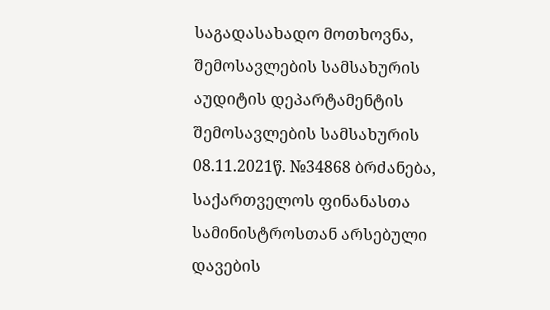საგადასახადო მოთხოვნა, შემოსავლების სამსახურის აუდიტის დეპარტამენტის შემოსავლების სამსახურის 08.11.2021წ. №34868 ბრძანება, საქართველოს ფინანასთა სამინისტროსთან არსებული დავების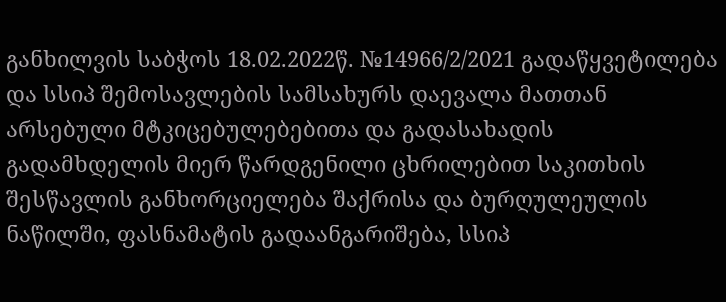განხილვის საბჭოს 18.02.2022წ. №14966/2/2021 გადაწყვეტილება და სსიპ შემოსავლების სამსახურს დაევალა მათთან არსებული მტკიცებულებებითა და გადასახადის გადამხდელის მიერ წარდგენილი ცხრილებით საკითხის შესწავლის განხორციელება შაქრისა და ბურღულეულის ნაწილში, ფასნამატის გადაანგარიშება, სსიპ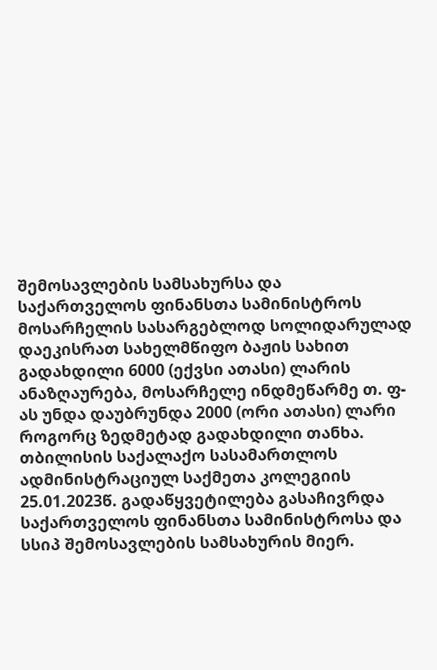შემოსავლების სამსახურსა და საქართველოს ფინანსთა სამინისტროს მოსარჩელის სასარგებლოდ სოლიდარულად დაეკისრათ სახელმწიფო ბაჟის სახით გადახდილი 6000 (ექვსი ათასი) ლარის ანაზღაურება, მოსარჩელე ინდმეწარმე თ. ფ-ას უნდა დაუბრუნდა 2000 (ორი ათასი) ლარი როგორც ზედმეტად გადახდილი თანხა.
თბილისის საქალაქო სასამართლოს ადმინისტრაციულ საქმეთა კოლეგიის 25.01.2023წ. გადაწყვეტილება გასაჩივრდა საქართველოს ფინანსთა სამინისტროსა და სსიპ შემოსავლების სამსახურის მიერ.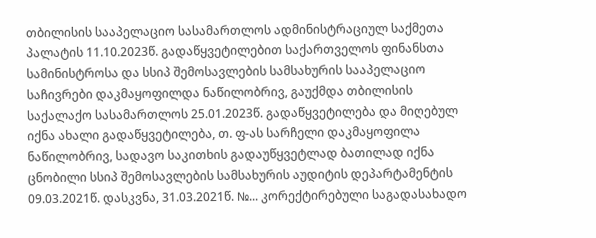თბილისის სააპელაციო სასამართლოს ადმინისტრაციულ საქმეთა პალატის 11.10.2023წ. გადაწყვეტილებით საქართველოს ფინანსთა სამინისტროსა და სსიპ შემოსავლების სამსახურის სააპელაციო საჩივრები დაკმაყოფილდა ნაწილობრივ, გაუქმდა თბილისის საქალაქო სასამართლოს 25.01.2023წ. გადაწყვეტილება და მიღებულ იქნა ახალი გადაწყვეტილება, თ. ფ-ას სარჩელი დაკმაყოფილა ნაწილობრივ, სადავო საკითხის გადაუწყვეტლად ბათილად იქნა ცნობილი სსიპ შემოსავლების სამსახურის აუდიტის დეპარტამენტის 09.03.2021წ. დასკვნა, 31.03.2021წ. №... კორექტირებული საგადასახადო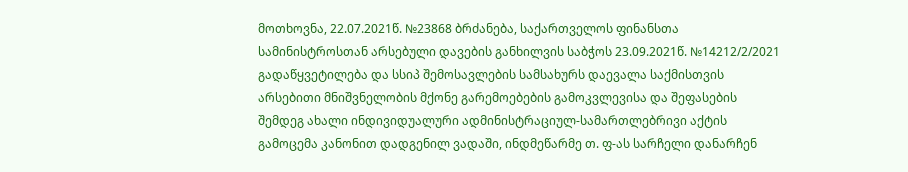მოთხოვნა, 22.07.2021წ. №23868 ბრძანება, საქართველოს ფინანსთა სამინისტროსთან არსებული დავების განხილვის საბჭოს 23.09.2021წ. №14212/2/2021 გადაწყვეტილება და სსიპ შემოსავლების სამსახურს დაევალა საქმისთვის არსებითი მნიშვნელობის მქონე გარემოებების გამოკვლევისა და შეფასების შემდეგ ახალი ინდივიდუალური ადმინისტრაციულ-სამართლებრივი აქტის გამოცემა კანონით დადგენილ ვადაში, ინდმეწარმე თ. ფ-ას სარჩელი დანარჩენ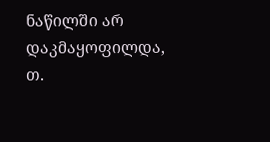ნაწილში არ დაკმაყოფილდა, თ.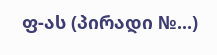ფ-ას (პირადი №...)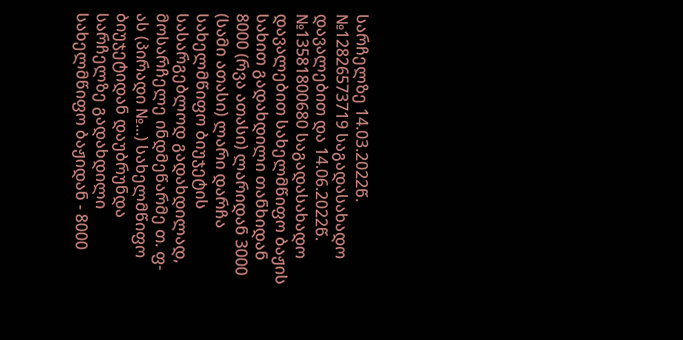სარჩელზე 14.03.2022წ. №12826573719 საგადასახადო დავალებით და 14.06.2022წ. №13581800680 საგადასახადო დავალებით სახელმწიფო ბაჟის სახით გადახდილი თანხიდან 8000 (რვა ათასი) ლარიდან 3000 (სამი ათასი) ლარი დარჩა სახელმწიფო ბიუჯეტის სასარგებლოდ გადახდილად, მოსარჩელე ინდმეწარმე თ. ფ-ას (პირადი №...) სახელმწიფო ბიუჯეტიდან დაუბრუნდა სარჩელზე გადახდილი სახელმწიფო ბაჟიდან - 8000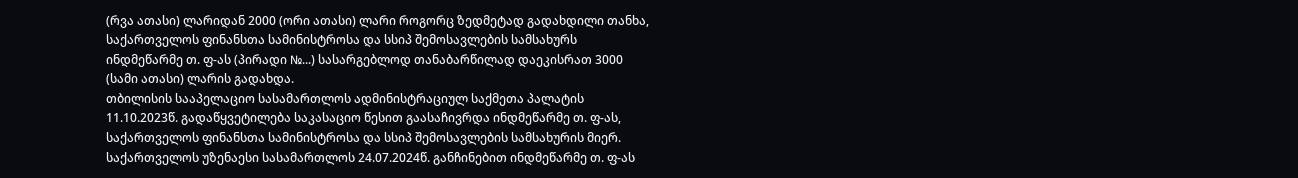(რვა ათასი) ლარიდან 2000 (ორი ათასი) ლარი როგორც ზედმეტად გადახდილი თანხა, საქართველოს ფინანსთა სამინისტროსა და სსიპ შემოსავლების სამსახურს ინდმეწარმე თ. ფ-ას (პირადი №...) სასარგებლოდ თანაბარწილად დაეკისრათ 3000 (სამი ათასი) ლარის გადახდა.
თბილისის სააპელაციო სასამართლოს ადმინისტრაციულ საქმეთა პალატის 11.10.2023წ. გადაწყვეტილება საკასაციო წესით გაასაჩივრდა ინდმეწარმე თ. ფ-ას, საქართველოს ფინანსთა სამინისტროსა და სსიპ შემოსავლების სამსახურის მიერ.
საქართველოს უზენაესი სასამართლოს 24.07.2024წ. განჩინებით ინდმეწარმე თ. ფ-ას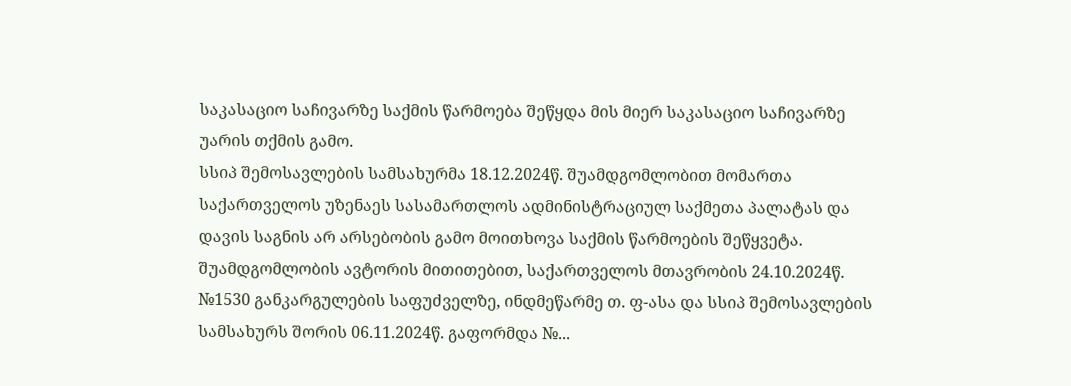საკასაციო საჩივარზე საქმის წარმოება შეწყდა მის მიერ საკასაციო საჩივარზე უარის თქმის გამო.
სსიპ შემოსავლების სამსახურმა 18.12.2024წ. შუამდგომლობით მომართა საქართველოს უზენაეს სასამართლოს ადმინისტრაციულ საქმეთა პალატას და დავის საგნის არ არსებობის გამო მოითხოვა საქმის წარმოების შეწყვეტა. შუამდგომლობის ავტორის მითითებით, საქართველოს მთავრობის 24.10.2024წ. №1530 განკარგულების საფუძველზე, ინდმეწარმე თ. ფ-ასა და სსიპ შემოსავლების სამსახურს შორის 06.11.2024წ. გაფორმდა №...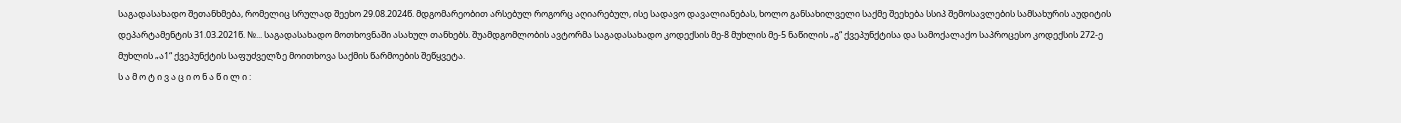საგადასახადო შეთანხმება, რომელიც სრულად შეეხო 29.08.2024წ. მდგომარეობით არსებულ როგორც აღიარებულ, ისე სადავო დავალიანებას, ხოლო განსახილველი საქმე შეეხება სსიპ შემოსავლების სამსახურის აუდიტის დეპარტამენტის 31.03.2021წ. №... საგადასახადო მოთხოვნაში ასახულ თანხებს. შუამდგომლობის ავტორმა საგადასახადო კოდექსის მე-8 მუხლის მე-5 ნაწილის „გ“ ქვეპუნქტისა და სამოქალაქო საპროცესო კოდექსის 272-ე მუხლის „ა1“ ქვეპუნქტის საფუძველზე მოითხოვა საქმის წარმოების შეწყვეტა.
ს ა მ ო ტ ი ვ ა ც ი ო ნ ა წ ი ლ ი :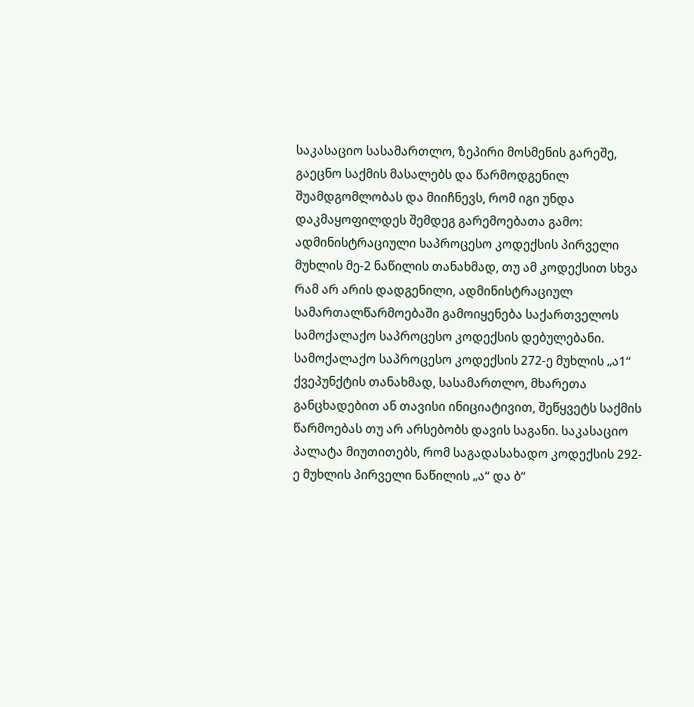საკასაციო სასამართლო, ზეპირი მოსმენის გარეშე, გაეცნო საქმის მასალებს და წარმოდგენილ შუამდგომლობას და მიიჩნევს, რომ იგი უნდა დაკმაყოფილდეს შემდეგ გარემოებათა გამო:
ადმინისტრაციული საპროცესო კოდექსის პირველი მუხლის მე-2 ნაწილის თანახმად, თუ ამ კოდექსით სხვა რამ არ არის დადგენილი, ადმინისტრაციულ სამართალწარმოებაში გამოიყენება საქართველოს სამოქალაქო საპროცესო კოდექსის დებულებანი. სამოქალაქო საპროცესო კოდექსის 272-ე მუხლის „ა1“ ქვეპუნქტის თანახმად, სასამართლო, მხარეთა განცხადებით ან თავისი ინიციატივით, შეწყვეტს საქმის წარმოებას თუ არ არსებობს დავის საგანი. საკასაციო პალატა მიუთითებს, რომ საგადასახადო კოდექსის 292-ე მუხლის პირველი ნაწილის „ა“ და ბ“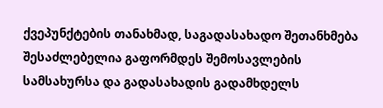ქვეპუნქტების თანახმად, საგადასახადო შეთანხმება შესაძლებელია გაფორმდეს შემოსავლების სამსახურსა და გადასახადის გადამხდელს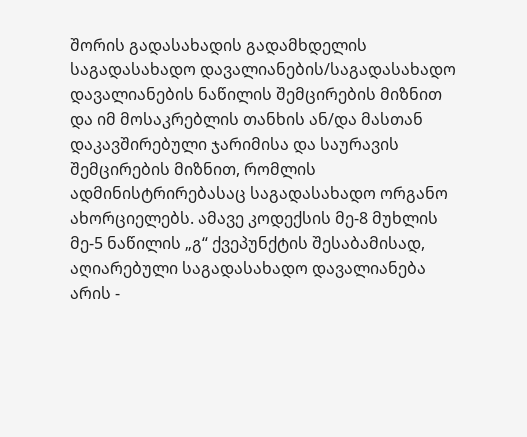შორის გადასახადის გადამხდელის საგადასახადო დავალიანების/საგადასახადო დავალიანების ნაწილის შემცირების მიზნით და იმ მოსაკრებლის თანხის ან/და მასთან დაკავშირებული ჯარიმისა და საურავის შემცირების მიზნით, რომლის ადმინისტრირებასაც საგადასახადო ორგანო ახორციელებს. ამავე კოდექსის მე-8 მუხლის მე-5 ნაწილის „გ“ ქვეპუნქტის შესაბამისად, აღიარებული საგადასახადო დავალიანება არის -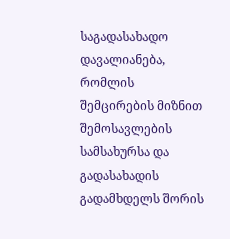საგადასახადო დავალიანება, რომლის შემცირების მიზნით შემოსავლების სამსახურსა და გადასახადის გადამხდელს შორის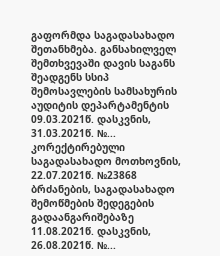გაფორმდა საგადასახადო შეთანხმება. განსახილველ შემთხვევაში დავის საგანს შეადგენს სსიპ შემოსავლების სამსახურის აუდიტის დეპარტამენტის 09.03.2021წ. დასკვნის, 31.03.2021წ. №... კორექტირებული საგადასახადო მოთხოვნის, 22.07.2021წ. №23868 ბრძანების, საგადასახადო შემოწმების შედეგების გადაანგარიშებაზე 11.08.2021წ. დასკვნის, 26.08.2021წ. №...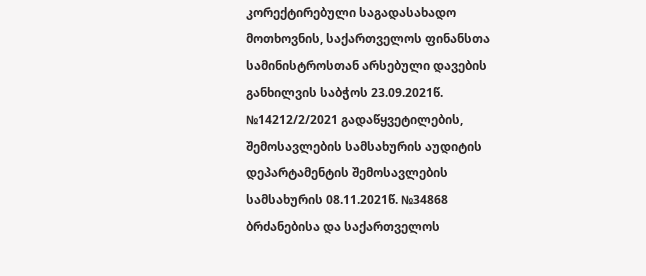კორექტირებული საგადასახადო მოთხოვნის, საქართველოს ფინანსთა სამინისტროსთან არსებული დავების განხილვის საბჭოს 23.09.2021წ. №14212/2/2021 გადაწყვეტილების, შემოსავლების სამსახურის აუდიტის დეპარტამენტის შემოსავლების სამსახურის 08.11.2021წ. №34868 ბრძანებისა და საქართველოს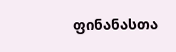ფინანასთა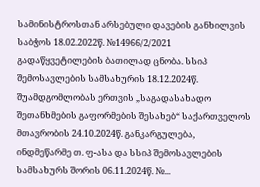სამინისტროსთან არსებული დავების განხილვის საბჭოს 18.02.2022წ. №14966/2/2021 გადაწყვეტილების ბათილად ცნობა. სსიპ შემოსავლების სამსახურის 18.12.2024წ. შუამდგომლობას ერთვის „საგადასახადო შეთანხმების გაფორმების შესახებ“ საქართველოს მთავრობის 24.10.2024წ. განკარგულება, ინდმეწარმე თ. ფ-ასა და სსიპ შემოსავლების სამსახურს შორის 06.11.2024წ. №...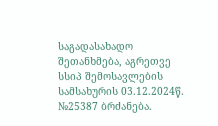საგადასახადო შეთანხმება, აგრეთვე სსიპ შემოსავლების სამსახურის 03.12.2024წ. №25387 ბრძანება.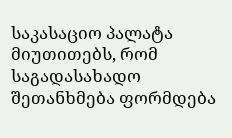საკასაციო პალატა მიუთითებს, რომ საგადასახადო შეთანხმება ფორმდება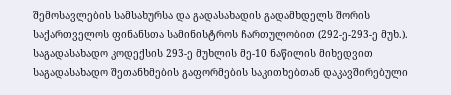შემოსავლების სამსახურსა და გადასახადის გადამხდელს შორის საქართველოს ფინანსთა სამინისტროს ჩართულობით (292-ე-293-ე მუხ.). საგადასახადო კოდექსის 293-ე მუხლის მე-10 ნაწილის მიხედვით საგადასახადო შეთანხმების გაფორმების საკითხებთან დაკავშირებული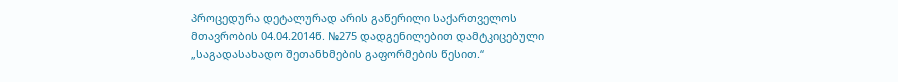პროცედურა დეტალურად არის გაწერილი საქართველოს მთავრობის 04.04.2014წ. №275 დადგენილებით დამტკიცებული „საგადასახადო შეთანხმების გაფორმების წესით.“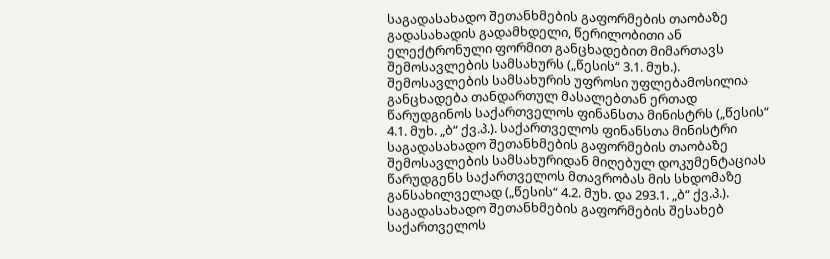საგადასახადო შეთანხმების გაფორმების თაობაზე გადასახადის გადამხდელი, წერილობითი ან ელექტრონული ფორმით განცხადებით მიმართავს შემოსავლების სამსახურს („წესის“ 3.1. მუხ.). შემოსავლების სამსახურის უფროსი უფლებამოსილია განცხადება თანდართულ მასალებთან ერთად წარუდგინოს საქართველოს ფინანსთა მინისტრს („წესის“ 4.1. მუხ. „ბ“ ქვ.პ.). საქართველოს ფინანსთა მინისტრი საგადასახადო შეთანხმების გაფორმების თაობაზე შემოსავლების სამსახურიდან მიღებულ დოკუმენტაციას წარუდგენს საქართველოს მთავრობას მის სხდომაზე განსახილველად („წესის“ 4.2. მუხ. და 293.1. „ბ“ ქვ.პ.). საგადასახადო შეთანხმების გაფორმების შესახებ საქართველოს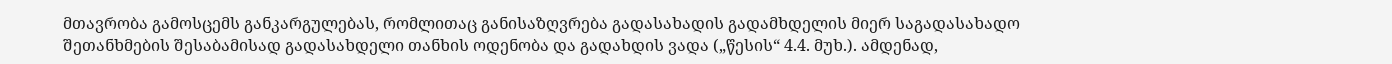მთავრობა გამოსცემს განკარგულებას, რომლითაც განისაზღვრება გადასახადის გადამხდელის მიერ საგადასახადო შეთანხმების შესაბამისად გადასახდელი თანხის ოდენობა და გადახდის ვადა („წესის“ 4.4. მუხ.). ამდენად,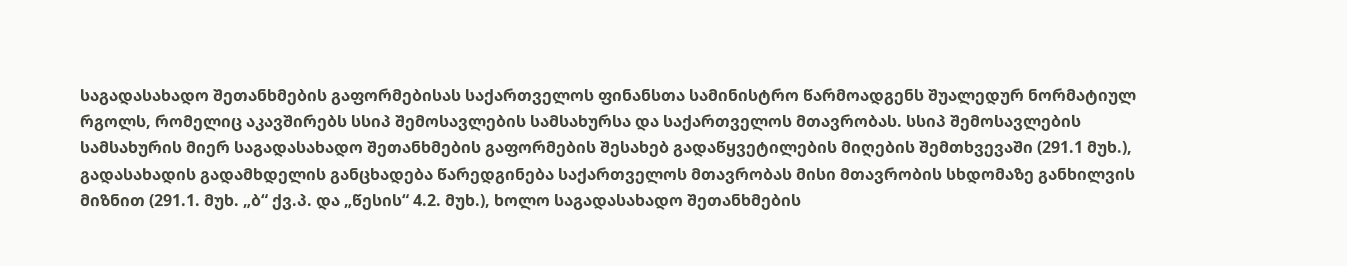საგადასახადო შეთანხმების გაფორმებისას საქართველოს ფინანსთა სამინისტრო წარმოადგენს შუალედურ ნორმატიულ რგოლს, რომელიც აკავშირებს სსიპ შემოსავლების სამსახურსა და საქართველოს მთავრობას. სსიპ შემოსავლების სამსახურის მიერ საგადასახადო შეთანხმების გაფორმების შესახებ გადაწყვეტილების მიღების შემთხვევაში (291.1 მუხ.), გადასახადის გადამხდელის განცხადება წარედგინება საქართველოს მთავრობას მისი მთავრობის სხდომაზე განხილვის მიზნით (291.1. მუხ. „ბ“ ქვ.პ. და „წესის“ 4.2. მუხ.), ხოლო საგადასახადო შეთანხმების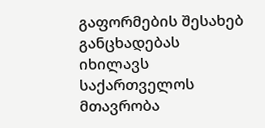გაფორმების შესახებ განცხადებას იხილავს საქართველოს მთავრობა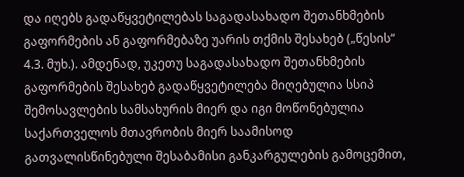და იღებს გადაწყვეტილებას საგადასახადო შეთანხმების გაფორმების ან გაფორმებაზე უარის თქმის შესახებ („წესის“ 4.3. მუხ.). ამდენად, უკეთუ საგადასახადო შეთანხმების გაფორმების შესახებ გადაწყვეტილება მიღებულია სსიპ შემოსავლების სამსახურის მიერ და იგი მოწონებულია საქართველოს მთავრობის მიერ საამისოდ გათვალისწინებული შესაბამისი განკარგულების გამოცემით,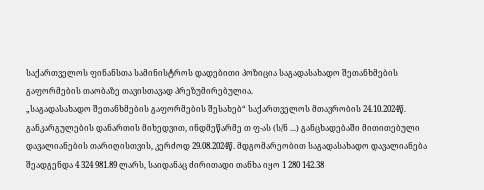საქართველოს ფინანსთა სამინისტროს დადებითი პოზიცია საგადასახადო შეთანხმების გაფორმების თაობაზე თავისთავად პრეზუმირებულია.
„საგადასახადო შეთანხმების გაფორმების შესახებ“ საქართველოს მთავრობის 24.10.2024წ. განკარგულების დანართის მიხედვით, ინდმეწარმე თ ფ-ას (ს/ნ ...) განცხადებაში მითითებული დავალიანების თარიღისთვის, კერძოდ 29.08.2024წ. მდგომარეობით საგადასახადო დავალიანება შეადგენდა 4 324 981.89 ლარს, საიდანაც ძირითადი თანხა იყო 1 280 142.38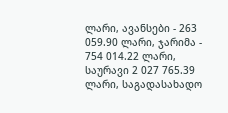ლარი, ავანსები - 263 059.90 ლარი, ჯარიმა - 754 014.22 ლარი, საურავი 2 027 765.39 ლარი, საგადასახადო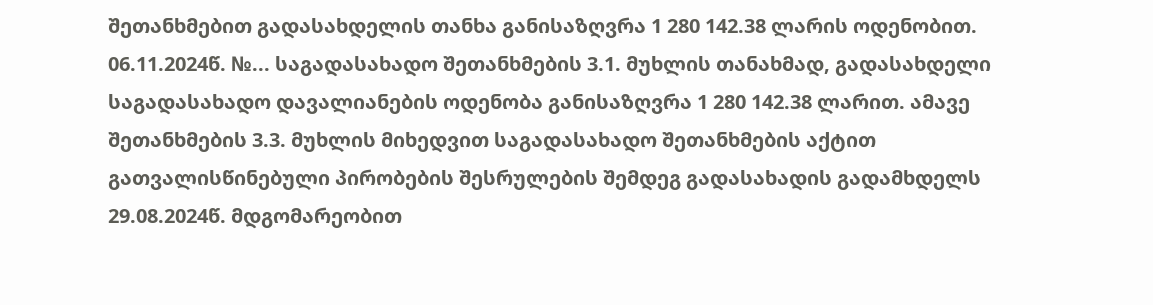შეთანხმებით გადასახდელის თანხა განისაზღვრა 1 280 142.38 ლარის ოდენობით. 06.11.2024წ. №... საგადასახადო შეთანხმების 3.1. მუხლის თანახმად, გადასახდელი საგადასახადო დავალიანების ოდენობა განისაზღვრა 1 280 142.38 ლარით. ამავე შეთანხმების 3.3. მუხლის მიხედვით საგადასახადო შეთანხმების აქტით გათვალისწინებული პირობების შესრულების შემდეგ გადასახადის გადამხდელს 29.08.2024წ. მდგომარეობით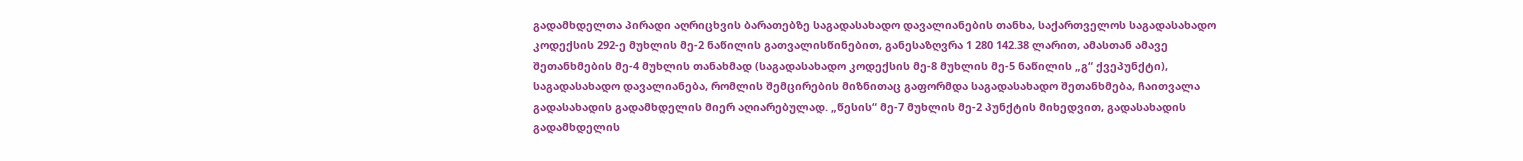გადამხდელთა პირადი აღრიცხვის ბარათებზე საგადასახადო დავალიანების თანხა, საქართველოს საგადასახადო კოდექსის 292-ე მუხლის მე-2 ნაწილის გათვალისწინებით, განესაზღვრა 1 280 142.38 ლარით, ამასთან ამავე შეთანხმების მე-4 მუხლის თანახმად (საგადასახადო კოდექსის მე-8 მუხლის მე-5 ნაწილის „გ“ ქვეპუნქტი), საგადასახადო დავალიანება, რომლის შემცირების მიზნითაც გაფორმდა საგადასახადო შეთანხმება, ჩაითვალა გადასახადის გადამხდელის მიერ აღიარებულად. „წესის“ მე-7 მუხლის მე-2 პუნქტის მიხედვით, გადასახადის გადამხდელის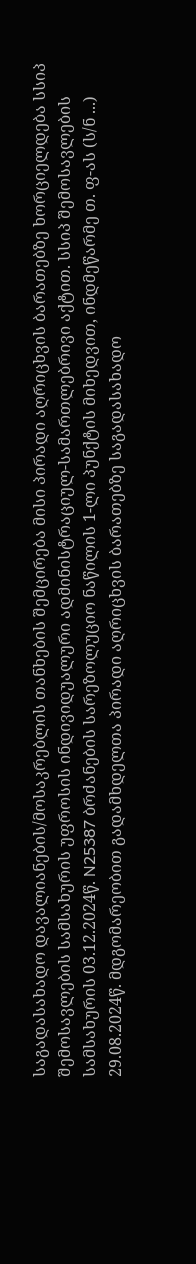საგადასახადო დავალიანების/მოსაკრებლის თანხების შემცირება მისი პირადი აღრიცხვის ბარათებზე ხორციელდება სსიპ შემოსავლების სამსახურის უფროსის ინდივიდუალური ადმინისტრაციულ-სამართლებრივი აქტით. სსიპ შემოსავლების სამსახურის 03.12.2024წ. N25387 ბრძანების სარეზოლუციო ნაწილის 1-ლი პუნქტის მიხედვით, ინდმეწარმე თ. ფ-ას (ს/ნ ...) 29.08.2024წ. მდგომარეობით გადამხდელთა პირადი აღრიცხვის ბარათებზე საგადასახადო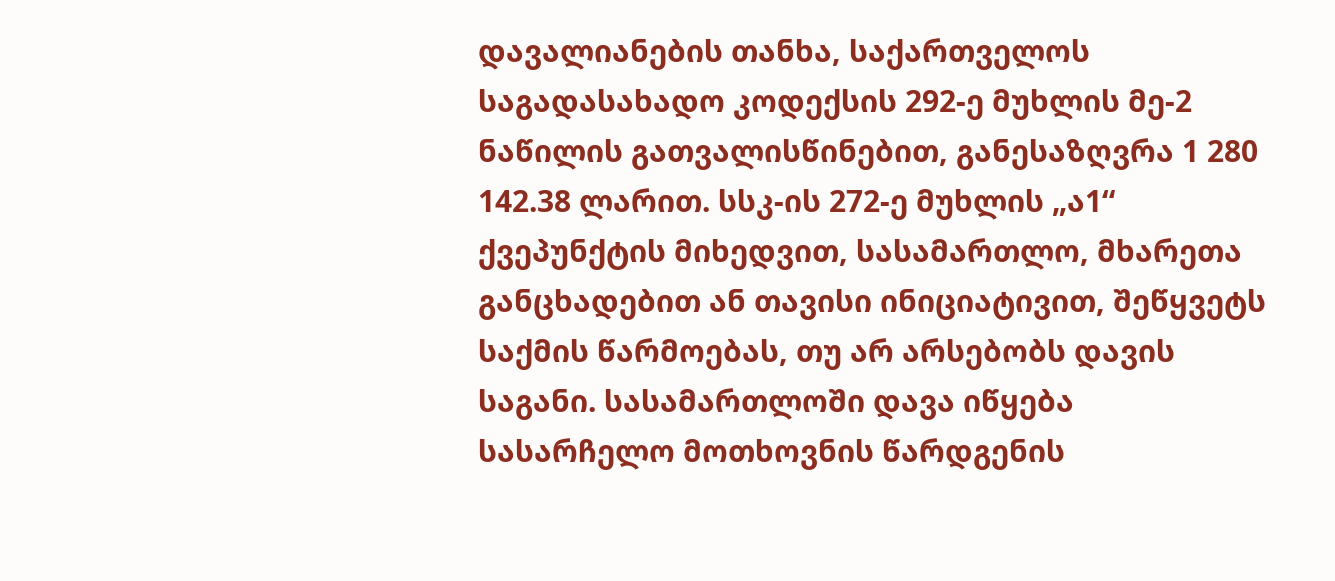დავალიანების თანხა, საქართველოს საგადასახადო კოდექსის 292-ე მუხლის მე-2 ნაწილის გათვალისწინებით, განესაზღვრა 1 280 142.38 ლარით. სსკ-ის 272-ე მუხლის „ა1“ ქვეპუნქტის მიხედვით, სასამართლო, მხარეთა განცხადებით ან თავისი ინიციატივით, შეწყვეტს საქმის წარმოებას, თუ არ არსებობს დავის საგანი. სასამართლოში დავა იწყება სასარჩელო მოთხოვნის წარდგენის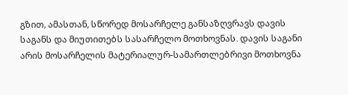გზით, ამასთან, სწორედ მოსარჩელე განსაზღვრავს დავის საგანს და მიუთითებს სასარჩელო მოთხოვნას. დავის საგანი არის მოსარჩელის მატერიალურ-სამართლებრივი მოთხოვნა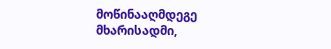მოწინააღმდეგე მხარისადმი,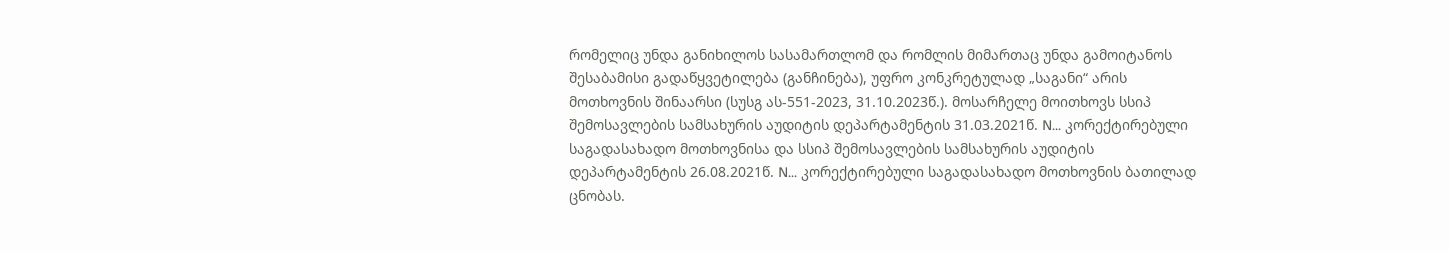რომელიც უნდა განიხილოს სასამართლომ და რომლის მიმართაც უნდა გამოიტანოს შესაბამისი გადაწყვეტილება (განჩინება), უფრო კონკრეტულად „საგანი“ არის მოთხოვნის შინაარსი (სუსგ ას-551-2023, 31.10.2023წ.). მოსარჩელე მოითხოვს სსიპ შემოსავლების სამსახურის აუდიტის დეპარტამენტის 31.03.2021წ. N... კორექტირებული საგადასახადო მოთხოვნისა და სსიპ შემოსავლების სამსახურის აუდიტის დეპარტამენტის 26.08.2021წ. N... კორექტირებული საგადასახადო მოთხოვნის ბათილად ცნობას.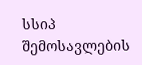სსიპ შემოსავლების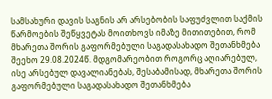სამსახური დავის საგნის არ არსებობის საფუძვლით საქმის წარმოების შეწყვეტას მოითხოვს იმაზე მითითებით, რომ მხარეთა შორის გაფორმებული საგადასახადო შეთანხმება შეეხო 29.08.2024წ. მდგომარეობით როგორც აღიარებულ, ისე არსებულ დავალიანებას, შესაბამისად, მხარეთა შორის გაფორმებული საგადასახადო შეთანხმება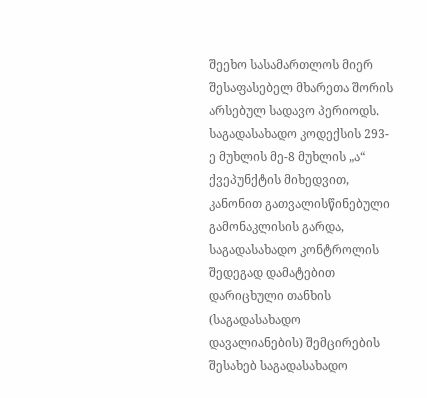შეეხო სასამართლოს მიერ შესაფასებელ მხარეთა შორის არსებულ სადავო პერიოდს. საგადასახადო კოდექსის 293-ე მუხლის მე-8 მუხლის „ა“ ქვეპუნქტის მიხედვით, კანონით გათვალისწინებული გამონაკლისის გარდა, საგადასახადო კონტროლის შედეგად დამატებით დარიცხული თანხის (საგადასახადო დავალიანების) შემცირების შესახებ საგადასახადო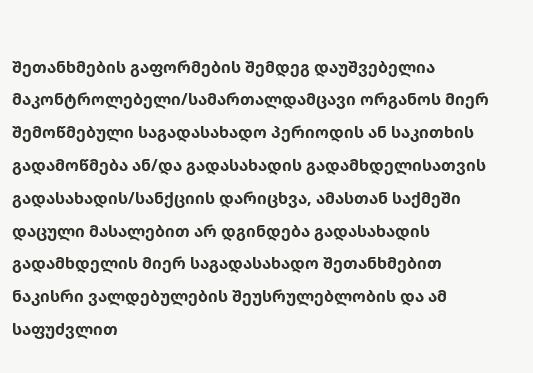შეთანხმების გაფორმების შემდეგ დაუშვებელია მაკონტროლებელი/სამართალდამცავი ორგანოს მიერ შემოწმებული საგადასახადო პერიოდის ან საკითხის გადამოწმება ან/და გადასახადის გადამხდელისათვის გადასახადის/სანქციის დარიცხვა, ამასთან საქმეში დაცული მასალებით არ დგინდება გადასახადის გადამხდელის მიერ საგადასახადო შეთანხმებით ნაკისრი ვალდებულების შეუსრულებლობის და ამ საფუძვლით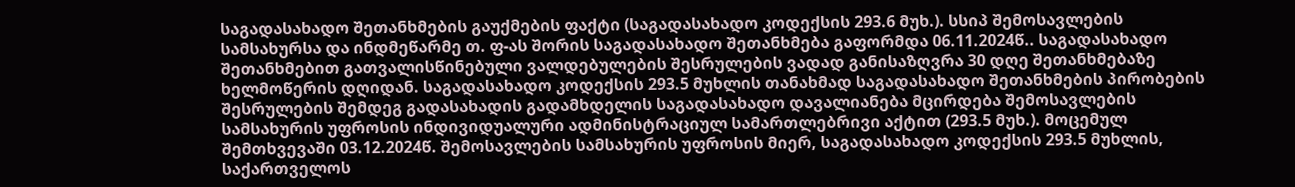საგადასახადო შეთანხმების გაუქმების ფაქტი (საგადასახადო კოდექსის 293.6 მუხ.). სსიპ შემოსავლების სამსახურსა და ინდმეწარმე თ. ფ-ას შორის საგადასახადო შეთანხმება გაფორმდა 06.11.2024წ.. საგადასახადო შეთანხმებით გათვალისწინებული ვალდებულების შესრულების ვადად განისაზღვრა 30 დღე შეთანხმებაზე ხელმოწერის დღიდან. საგადასახადო კოდექსის 293.5 მუხლის თანახმად საგადასახადო შეთანხმების პირობების შესრულების შემდეგ გადასახადის გადამხდელის საგადასახადო დავალიანება მცირდება შემოსავლების სამსახურის უფროსის ინდივიდუალური ადმინისტრაციულ სამართლებრივი აქტით (293.5 მუხ.). მოცემულ შემთხვევაში 03.12.2024წ. შემოსავლების სამსახურის უფროსის მიერ, საგადასახადო კოდექსის 293.5 მუხლის, საქართველოს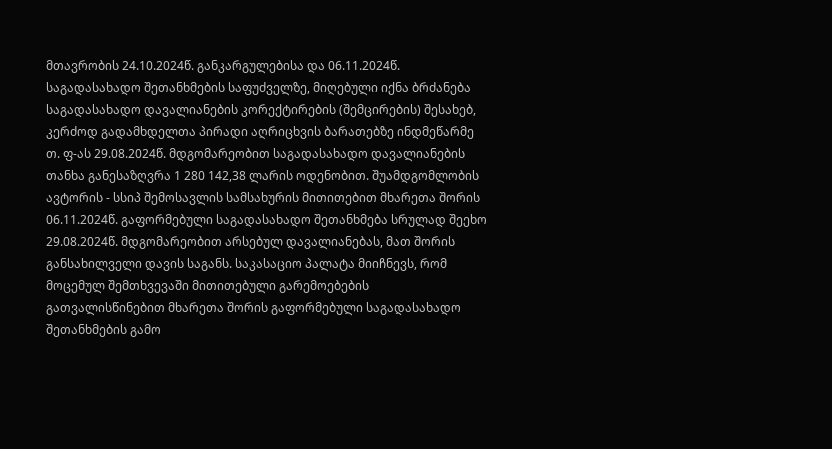მთავრობის 24.10.2024წ. განკარგულებისა და 06.11.2024წ. საგადასახადო შეთანხმების საფუძველზე, მიღებული იქნა ბრძანება საგადასახადო დავალიანების კორექტირების (შემცირების) შესახებ, კერძოდ გადამხდელთა პირადი აღრიცხვის ბარათებზე ინდმეწარმე თ. ფ-ას 29.08.2024წ. მდგომარეობით საგადასახადო დავალიანების თანხა განესაზღვრა 1 280 142,38 ლარის ოდენობით. შუამდგომლობის ავტორის - სსიპ შემოსავლის სამსახურის მითითებით მხარეთა შორის 06.11.2024წ. გაფორმებული საგადასახადო შეთანხმება სრულად შეეხო 29.08.2024წ. მდგომარეობით არსებულ დავალიანებას, მათ შორის განსახილველი დავის საგანს. საკასაციო პალატა მიიჩნევს, რომ მოცემულ შემთხვევაში მითითებული გარემოებების გათვალისწინებით მხარეთა შორის გაფორმებული საგადასახადო შეთანხმების გამო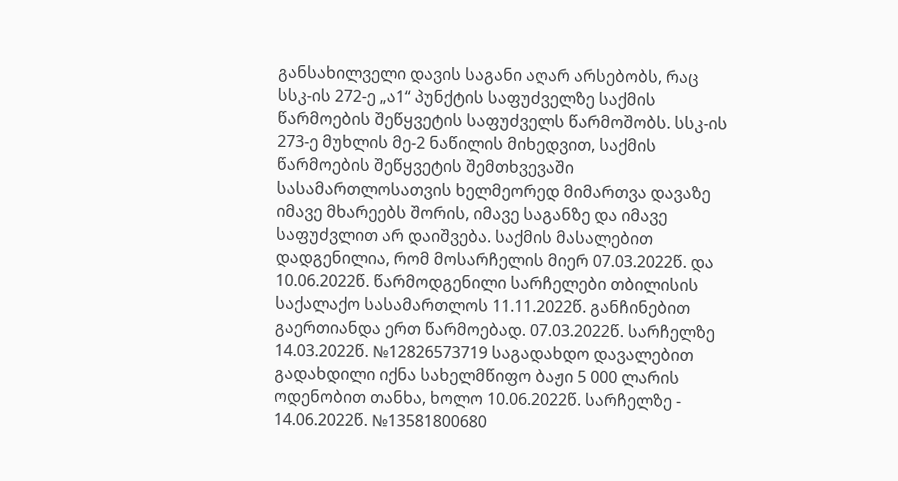განსახილველი დავის საგანი აღარ არსებობს, რაც სსკ-ის 272-ე „ა1“ პუნქტის საფუძველზე საქმის წარმოების შეწყვეტის საფუძველს წარმოშობს. სსკ-ის 273-ე მუხლის მე-2 ნაწილის მიხედვით, საქმის წარმოების შეწყვეტის შემთხვევაში სასამართლოსათვის ხელმეორედ მიმართვა დავაზე იმავე მხარეებს შორის, იმავე საგანზე და იმავე საფუძვლით არ დაიშვება. საქმის მასალებით დადგენილია, რომ მოსარჩელის მიერ 07.03.2022წ. და 10.06.2022წ. წარმოდგენილი სარჩელები თბილისის საქალაქო სასამართლოს 11.11.2022წ. განჩინებით გაერთიანდა ერთ წარმოებად. 07.03.2022წ. სარჩელზე 14.03.2022წ. №12826573719 საგადახდო დავალებით გადახდილი იქნა სახელმწიფო ბაჟი 5 000 ლარის ოდენობით თანხა, ხოლო 10.06.2022წ. სარჩელზე - 14.06.2022წ. №13581800680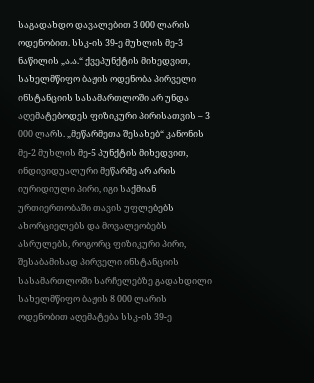საგადახდო დავალებით 3 000 ლარის ოდენობით. სსკ-ის 39-ე მუხლის მე-3 ნაწილის „ა.ა.“ ქვეპუნქტის მიხედვით, სახელმწიფო ბაჟის ოდენობა პირველი ინსტანციის სასამართლოში არ უნდა აღემატებოდეს ფიზიკური პირისათვის – 3 000 ლარს. „მეწარმეთა შესახებ“ კანონის მე-2 მუხლის მე-5 პუნქტის მიხედვით, ინდივიდუალური მეწარმე არ არის იურიდიული პირი, იგი საქმიან ურთიერთობაში თავის უფლებებს ახორციელებს და მოვალეობებს ასრულებს, როგორც ფიზიკური პირი, შესაბამისად პირველი ინსტანციის სასამართლოში სარჩელებზე გადახდილი სახელმწიფო ბაჟის 8 000 ლარის ოდენობით აღემატება სსკ-ის 39-ე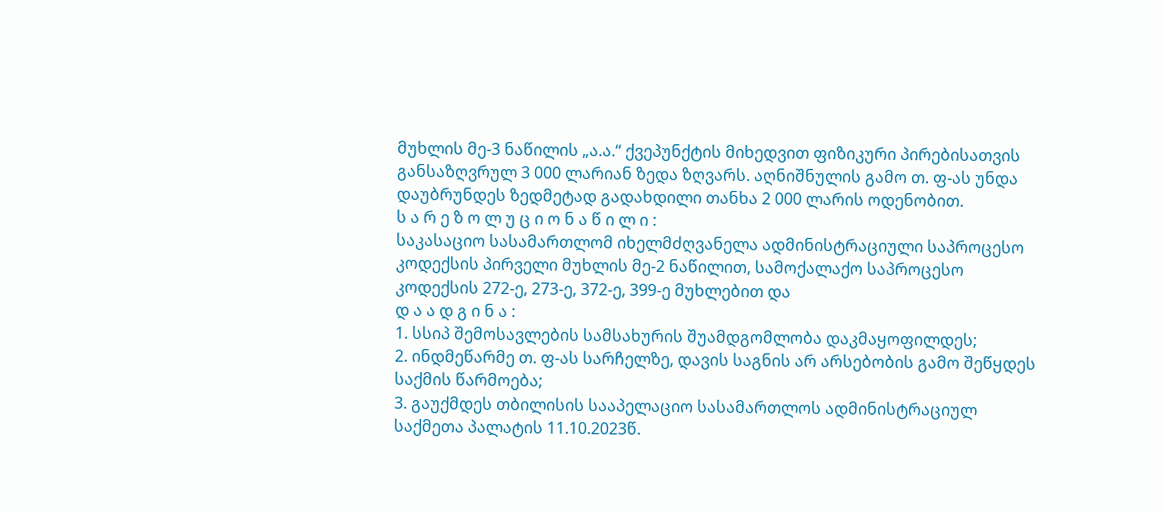მუხლის მე-3 ნაწილის „ა.ა.“ ქვეპუნქტის მიხედვით ფიზიკური პირებისათვის განსაზღვრულ 3 000 ლარიან ზედა ზღვარს. აღნიშნულის გამო თ. ფ-ას უნდა დაუბრუნდეს ზედმეტად გადახდილი თანხა 2 000 ლარის ოდენობით.
ს ა რ ე ზ ო ლ უ ც ი ო ნ ა წ ი ლ ი :
საკასაციო სასამართლომ იხელმძღვანელა ადმინისტრაციული საპროცესო კოდექსის პირველი მუხლის მე-2 ნაწილით, სამოქალაქო საპროცესო კოდექსის 272-ე, 273-ე, 372-ე, 399-ე მუხლებით და
დ ა ა დ გ ი ნ ა :
1. სსიპ შემოსავლების სამსახურის შუამდგომლობა დაკმაყოფილდეს;
2. ინდმეწარმე თ. ფ-ას სარჩელზე, დავის საგნის არ არსებობის გამო შეწყდეს საქმის წარმოება;
3. გაუქმდეს თბილისის სააპელაციო სასამართლოს ადმინისტრაციულ საქმეთა პალატის 11.10.2023წ.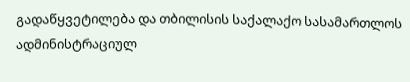გადაწყვეტილება და თბილისის საქალაქო სასამართლოს ადმინისტრაციულ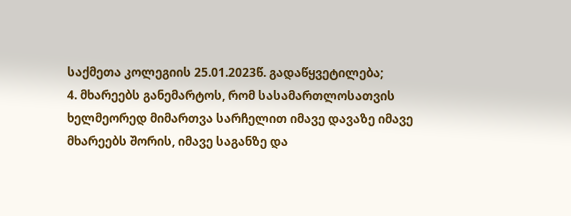საქმეთა კოლეგიის 25.01.2023წ. გადაწყვეტილება;
4. მხარეებს განემარტოს, რომ სასამართლოსათვის ხელმეორედ მიმართვა სარჩელით იმავე დავაზე იმავე მხარეებს შორის, იმავე საგანზე და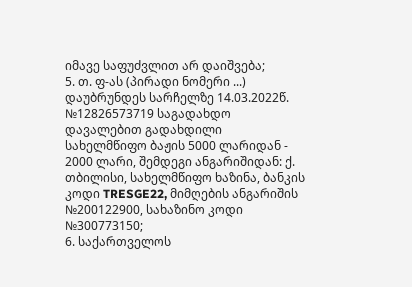იმავე საფუძვლით არ დაიშვება;
5. თ. ფ-ას (პირადი ნომერი ...) დაუბრუნდეს სარჩელზე 14.03.2022წ. №12826573719 საგადახდო დავალებით გადახდილი სახელმწიფო ბაჟის 5000 ლარიდან - 2000 ლარი, შემდეგი ანგარიშიდან: ქ. თბილისი, სახელმწიფო ხაზინა, ბანკის კოდი TRESGE22, მიმღების ანგარიშის №200122900, სახაზინო კოდი №300773150;
6. საქართველოს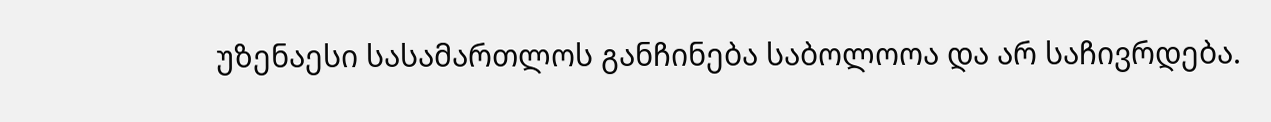უზენაესი სასამართლოს განჩინება საბოლოოა და არ საჩივრდება.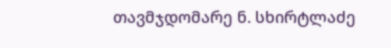თავმჯდომარე ნ. სხირტლაძე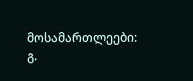მოსამართლეები: გ.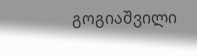გოგიაშვილი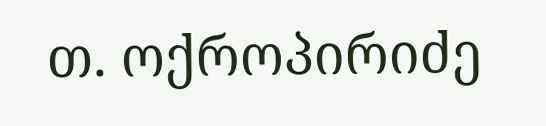თ. ოქროპირიძე